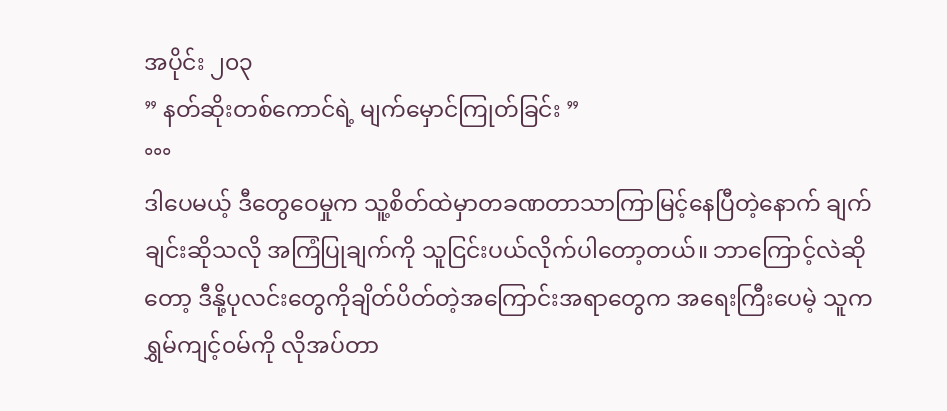အပိုင်း ၂၀၃
” နတ်ဆိုးတစ်ကောင်ရဲ့ မျက်မှောင်ကြုတ်ခြင်း ”
°°°
ဒါပေမယ့် ဒီတွေဝေမှုက သူ့စိတ်ထဲမှာတခဏတာသာကြာမြင့်နေပြီတဲ့နောက် ချက်ချင်းဆိုသလို အကြံပြုချက်ကို သူငြင်းပယ်လိုက်ပါတော့တယ်။ ဘာကြောင့်လဲဆိုတော့ ဒီနို့ပုလင်းတွေကိုချိတ်ပိတ်တဲ့အကြောင်းအရာတွေက အရေးကြီးပေမဲ့ သူကရွှမ်ကျင့်၀မ်ကို လိုအပ်တာ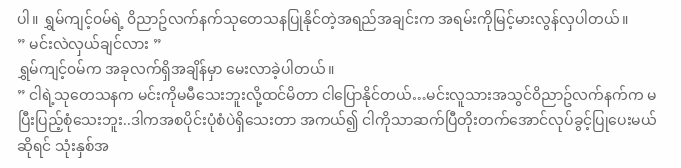ပါ။ ရွှမ်ကျင့်၀မ်ရဲ့ ၀ိညာဥ်လက်နက်သုတေသနပြုနိုင်တဲ့အရည်အချင်းက အရမ်းကိုမြင့်မားလွန်လှပါတယ်။
” မင်းလဲလှယ်ချင်လား ”
ရွှမ်ကျင့်၀မ်က အခုလက်ရှိအချိန်မှာ မေးလာခဲ့ပါတယ်။
” ငါရဲ့သုတေသနက မင်းကိုမမီသေးဘူးလို့ထင်မိတာ ငါပြောနိုင်တယ်…မင်းလူသားအသွင်၀ိညာဥ်လက်နက်က မပြီးပြည့်စုံသေးဘူး..ဒါကအစပိုင်းပုံစံပဲရှိသေးတာ အကယ်၍ ငါကိုသာဆက်ပြီတိုးတက်အောင်လုပ်ခွင့်ပြုပေးမယ်ဆိုရင် သုံးနှစ်အ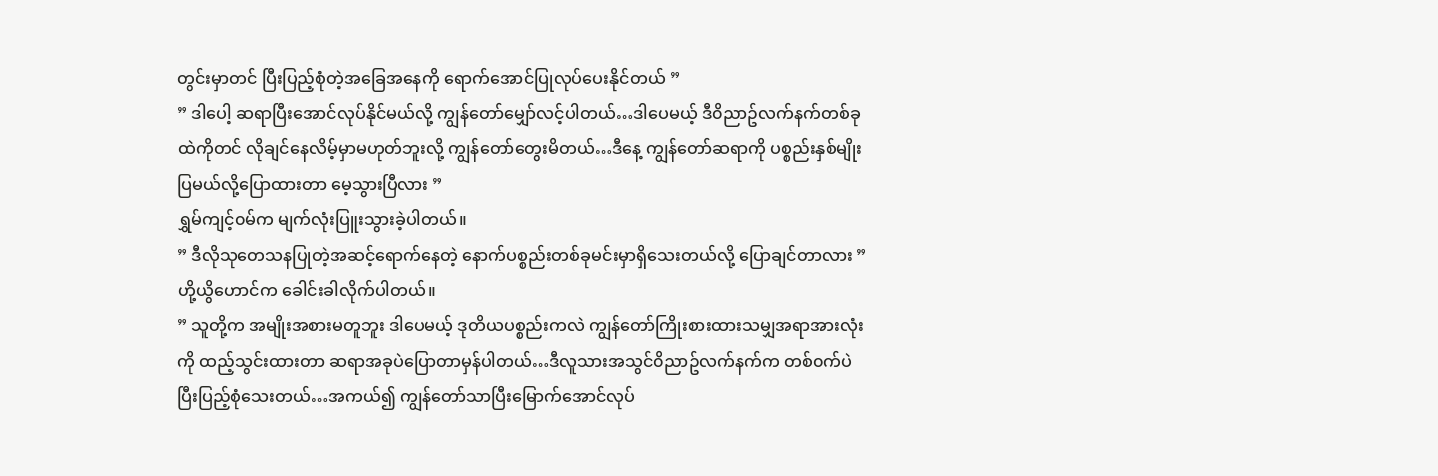တွင်းမှာတင် ပြီးပြည့်စုံတဲ့အခြေအနေကို ရောက်အောင်ပြုလုပ်ပေးနိုင်တယ် ”
” ဒါပေါ့ ဆရာပြီးအောင်လုပ်နိုင်မယ်လို့ ကျွန်တော်မျှော်လင့်ပါတယ်…ဒါပေမယ့် ဒီ၀ိညာဥ်လက်နက်တစ်ခုထဲကိုတင် လိုချင်နေလိမ့်မှာမဟုတ်ဘူးလို့ ကျွန်တော်တွေးမိတယ်…ဒီနေ့ ကျွန်တော်ဆရာကို ပစ္စည်းနှစ်မျိုးပြမယ်လို့ပြောထားတာ မေ့သွားပြီလား ”
ရွှမ်ကျင့်၀မ်က မျက်လုံးပြူးသွားခဲ့ပါတယ်။
” ဒီလိုသုတေသနပြုတဲ့အဆင့်ရောက်နေတဲ့ နောက်ပစ္စည်းတစ်ခုမင်းမှာရှိသေးတယ်လို့ ပြောချင်တာလား ”
ဟို့ယွိဟောင်က ခေါင်းခါလိုက်ပါတယ်။
” သူတို့က အမျိုးအစားမတူဘူး ဒါပေမယ့် ဒုတိယပစ္စည်းကလဲ ကျွန်တော်ကြိုးစားထားသမျှအရာအားလုံးကို ထည့်သွင်းထားတာ ဆရာအခုပဲပြောတာမှန်ပါတယ်…ဒီလူသားအသွင်၀ိညာဥ်လက်နက်က တစ်၀က်ပဲပြီးပြည့်စုံသေးတယ်…အကယ်၍ ကျွန်တော်သာပြီးမြောက်အောင်လုပ်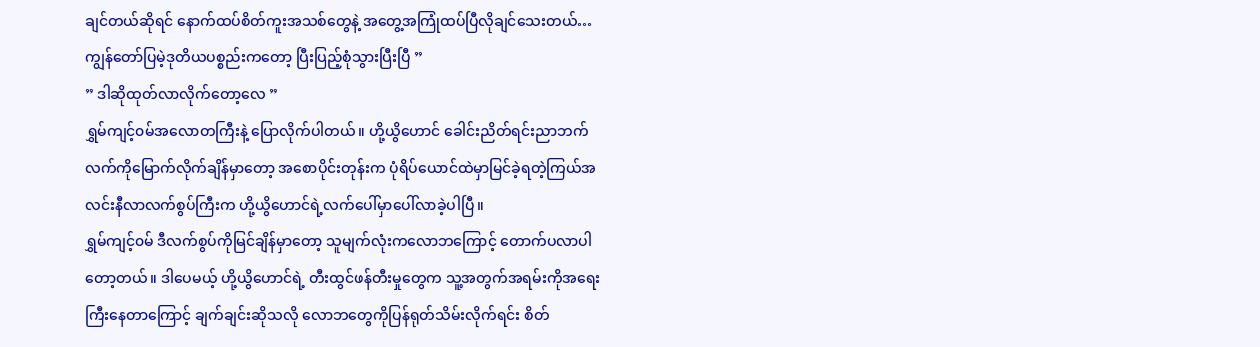ချင်တယ်ဆိုရင် နောက်ထပ်စိတ်ကူးအသစ်တွေနဲ့ အတွေ့အကြုံထပ်ပြီလိုချင်သေးတယ်…ကျွန်တော်ပြမဲ့ဒုတိယပစ္စည်းကတော့ ပြီးပြည့်စုံသွားပြီးပြီ ”
” ဒါဆိုထုတ်လာလိုက်တော့လေ ”
ရွှမ်ကျင့်၀မ်အလောတကြီးနဲ့ ပြောလိုက်ပါတယ်။ ဟို့ယွိဟောင် ခေါင်းညိတ်ရင်းညာဘက်လက်ကိုမြောက်လိုက်ချိန်မှာတော့ အစောပိုင်းတုန်းက ပုံရိပ်ယောင်ထဲမှာမြင်ခဲ့ရတဲ့ကြယ်အလင်းနီလာလက်စွပ်ကြီးက ဟို့ယွိဟောင်ရဲ့လက်ပေါ်မှာပေါ်လာခဲ့ပါပြီ။
ရွှမ်ကျင့်၀မ် ဒီလက်စွပ်ကိုမြင်ချိန်မှာတော့ သူမျက်လုံးကလောဘကြောင့် တောက်ပလာပါတော့တယ်။ ဒါပေမယ့် ဟို့ယွိဟောင်ရဲ့ တီးထွင်ဖန်တီးမှုတွေက သူ့အတွက်အရမ်းကိုအရေးကြီးနေတာကြောင့် ချက်ချင်းဆိုသလို လောဘတွေကိုပြန်ရုတ်သိမ်းလိုက်ရင်း စိတ်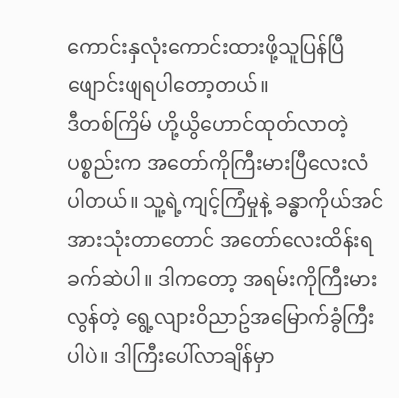ကောင်းနှလုံးကောင်းထားဖို့သူပြန်ပြီဖျောင်းဖျရပါတော့တယ်။
ဒီတစ်ကြိမ် ဟို့ယွိဟောင်ထုတ်လာတဲ့ပစ္စည်းက အတော်ကိုကြီးမားပြီလေးလံပါတယ်။ သူ့ရဲ့ကျင့်ကြံမှုနဲ့ ခန္ဓာကိုယ်အင်အားသုံးတာတောင် အတော်လေးထိန်းရခက်ဆဲပါ။ ဒါကတော့ အရမ်းကိုကြီးမားလွန်တဲ့ ရွေ့လျား၀ိညာဥ်အမြောက်ခွံကြီးပါပဲ။ ဒါကြီးပေါ်လာချိန်မှာ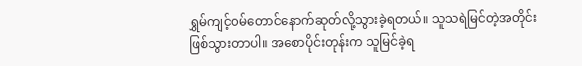ရွှမ်ကျင့်၀မ်တောင်နောက်ဆုတ်လို့သွားခဲ့ရတယ်။ သူသရဲမြင်တဲ့အတိုင်းဖြစ်သွားတာပါ။ အစောပိုင်းတုန်းက သူမြင်ခဲ့ရ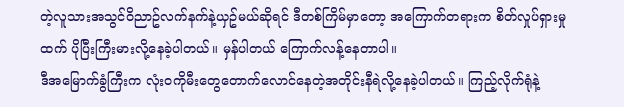တဲ့လူသားအသွင်၀ိညာဥ်လက်နက်နဲ့ယှဥ်မယ်ဆိုရင် ဒီတစ်ကြိမ်မှာတော့ အကြောက်တရားက စိတ်လှုပ်ရှားမှုထက် ပိုပြီးကြီးမားလို့နေခဲ့ပါတယ်။ မှန်ပါတယ် ကြောက်လန့်နေတာပါ။
ဒီအမြောက်ခွံကြီးက လုံး၀ကိုမီးတွေတောက်လောင်နေတဲ့အတိုင်းနီရဲလို့နေခဲ့ပါတယ်။ ကြည့်လိုက်ရုံနဲ့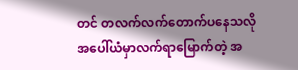တင် တလက်လက်တောက်ပနေသလိုအပေါ်ယံမှာလက်ရာမြောက်တဲ့ အ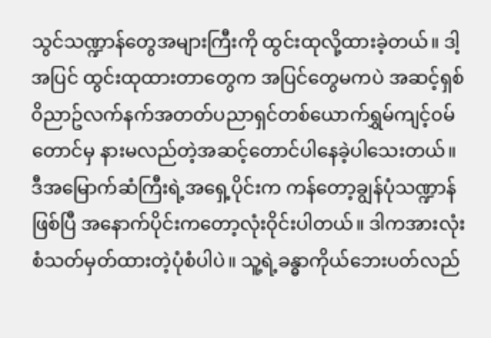သွင်သဏ္ဍာန်တွေအများကြီးကို ထွင်းထုလို့ထားခဲ့တယ်။ ဒါ့အပြင် ထွင်းထုထားတာတွေက အပြင်တွေမကပဲ အဆင့်ရှစ်၀ိညာဥ်လက်နက်အတတ်ပညာရှင်တစ်ယောက်ရွှမ်ကျင့်၀မ်တောင်မှ နားမလည်တဲ့အဆင့်တောင်ပါနေခဲ့ပါသေးတယ်။
ဒီအမြောက်ဆံကြီးရဲ့အရှေ့ပိုင်းက ကန်တော့ချွန်ပုံသဏ္ဍာန်ဖြစ်ပြီ အနောက်ပိုင်းကတော့လုံး၀ိုင်းပါတယ်။ ဒါကအားလုံးစံသတ်မှတ်ထားတဲ့ပုံစံပါပဲ။ သူ့ရဲ့ခန္ဓာကိုယ်ဘေးပတ်လည်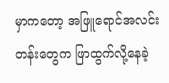မှာကတော့ အဖြူရောင်အလင်းတန်းတွေက ဖြာထွက်လို့နေခဲ့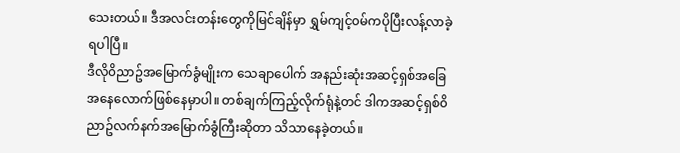သေးတယ်။ ဒီအလင်းတန်းတွေကိုမြင်ချိန်မှာ ရွှမ်ကျင့်၀မ်ကပိုပြီးလန့်လာခဲ့ရပါပြီ။
ဒီလို၀ိညာဥ်အမြောက်ခွံမျိုးက သေချာပေါက် အနည်းဆုံးအဆင့်ရှစ်အခြေအနေလောက်ဖြစ်နေမှာပါ။ တစ်ချက်ကြည့်လိုက်ရုံနဲ့တင် ဒါကအဆင့်ရှစ်၀ိညာဥ်လက်နက်အမြောက်ခွံကြီးဆိုတာ သိသာနေခဲ့တယ်။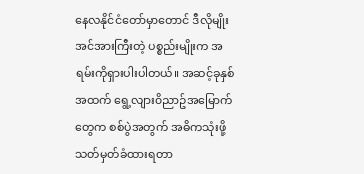နေလနိုင်ငံတော်မှာတောင် ဒီလိုမျိုးအင်အားကြီးတဲ့ ပစ္စည်းမျိုးက အရမ်းကိုရှားပါးပါတယ်။ အဆင့်ခုနှစ်အထက် ရွေ့လျား၀ိညာဥ်အမြောက်တွေက စစ်ပွဲအတွက် အဓိကသုံးဖို့သတ်မှတ်ခံထားရတာ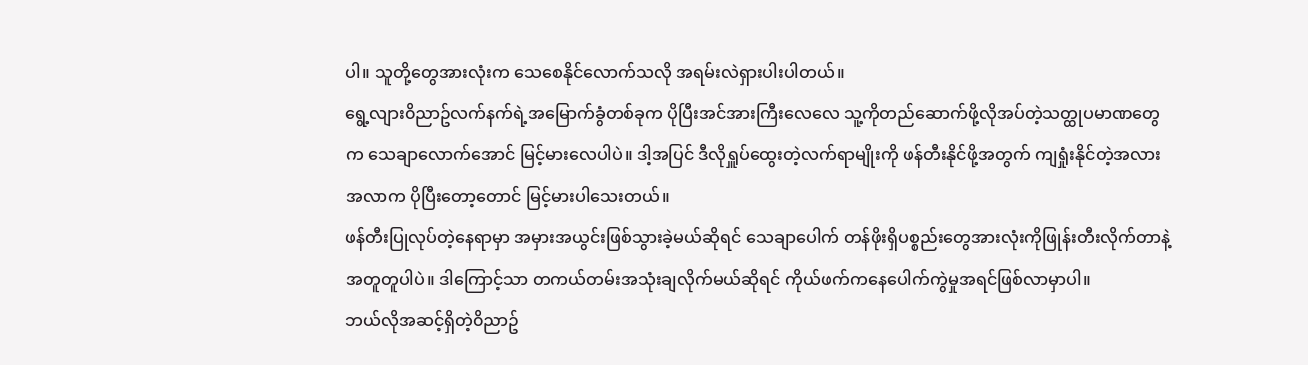ပါ။ သူတို့တွေအားလုံးက သေစေနိုင်လောက်သလို အရမ်းလဲရှားပါးပါတယ်။
ရွေ့လျား၀ိညာဥ်လက်နက်ရဲ့အမြောက်ခွံတစ်ခုက ပိုပြီးအင်အားကြီးလေလေ သူ့ကိုတည်ဆောက်ဖို့လိုအပ်တဲ့သတ္ထုပမာဏတွေက သေချာလောက်အောင် မြင့်မားလေပါပဲ။ ဒါ့အပြင် ဒီလိုရှူပ်ထွေးတဲ့လက်ရာမျိုးကို ဖန်တီးနိုင်ဖို့အတွက် ကျရှုံးနိုင်တဲ့အလားအလာက ပိုပြီးတော့တောင် မြင့်မားပါသေးတယ်။
ဖန်တီးပြုလုပ်တဲ့နေရာမှာ အမှားအယွင်းဖြစ်သွားခဲ့မယ်ဆိုရင် သေချာပေါက် တန်ဖိုးရှိပစ္စည်းတွေအားလုံးကိုဖြုန်းတီးလိုက်တာနဲ့အတူတူပါပဲ။ ဒါကြောင့်သာ တကယ်တမ်းအသုံးချလိုက်မယ်ဆိုရင် ကိုယ်ဖက်ကနေပေါက်ကွဲမှုအရင်ဖြစ်လာမှာပါ။
ဘယ်လိုအဆင့်ရှိတဲ့၀ိညာဥ်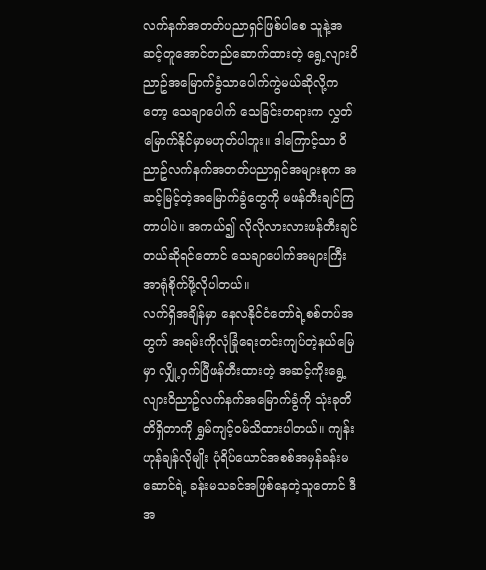လက်နက်အတတ်ပညာရှင်ဖြစ်ပါစေ သူနဲ့အဆင့်တူအောင်တည်ဆောက်ထားတဲ့ ရွေ့လျား၀ိညာဥ်အမြောက်ခွံသာပေါက်ကွဲမယ်ဆိုလို့ကတော့ သေချာပေါက် သေခြင်းတရားက လွှတ်မြောက်နိုင်မှာမဟုတ်ပါဘူး။ ဒါကြောင့်သာ ၀ိညာဥ်လက်နက်အတတ်ပညာရှင်အများစုက အဆင့်မြင့်တဲ့အမြောက်ခွံတွေကို မဖန်တီးချင်ကြတာပါပဲ။ အကယ်၍ လိုလိုလားလားဖန်တီးချင်တယ်ဆိုရင်တောင် သေချာပေါက်အများကြီးအာရုံစိုက်ဖို့လိုပါတယ်။
လက်ရှိအချိန်မှာ နေလနိုင်ငံတော်ရဲ့စစ်တပ်အတွက် အရမ်းကိုလုံခြုံရေးတင်းကျပ်တဲ့နယ်မြေမှာ လျှို့၀ှက်ပြီဖန်တီးထားတဲ့ အဆင့်ကိုးရွေ့လျား၀ိညာဥ်လက်နက်အမြောက်ခွံကို သုံးခုတိတိရှိတာကို ရွှမ်ကျင့်၀မ်သိထားပါတယ်။ ကျန်းဟုန်ချန်လိုမျိုး ပုံရိပ်ယောင်အစစ်အမှန်ခန်းမဆောင်ရဲ့ ခန်းမသခင်အဖြစ်နေတဲ့သူတောင် ဒီအ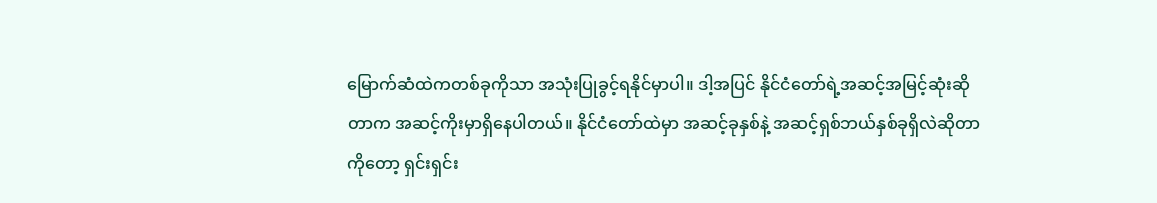မြောက်ဆံထဲကတစ်ခုကိုသာ အသုံးပြုခွင့်ရနိုင်မှာပါ။ ဒါ့အပြင် နိုင်ငံတော်ရဲ့အဆင့်အမြင့်ဆုံးဆိုတာက အဆင့်ကိုးမှာရှိနေပါတယ်။ နိုင်ငံတော်ထဲမှာ အဆင့်ခုနှစ်နဲ့ အဆင့်ရှစ်ဘယ်နှစ်ခုရှိလဲဆိုတာကိုတော့ ရှင်းရှင်း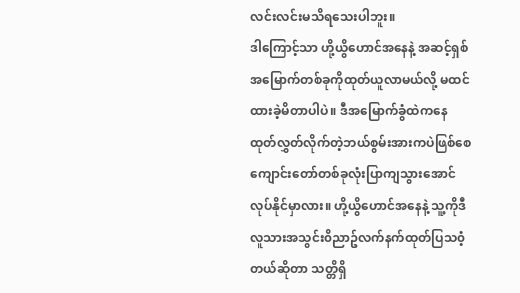လင်းလင်းမသိရသေးပါဘူး။
ဒါကြောင့်သာ ဟို့ယွိဟောင်အနေနဲ့ အဆင့်ရှစ်အမြောက်တစ်ခုကိုထုတ်ယူလာမယ်လို့ မထင်ထားခဲ့မိတာပါပဲ။ ဒီအမြောက်ခွံထဲကနေ ထုတ်လွှတ်လိုက်တဲ့ဘယ်စွမ်းအားကပဲဖြစ်စေ ကျောင်းတော်တစ်ခုလုံးပြာကျသွားအောင်လုပ်နိုင်မှာလား။ ဟို့ယွိဟောင်အနေနဲ့ သူ့ကိုဒီလူသားအသွင်း၀ိညာဥ်လက်နက်ထုတ်ပြသ၀ံ့တယ်ဆိုတာ သတ္တိရှိ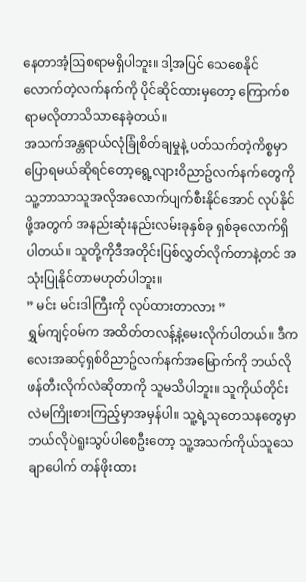နေတာအံ့ဩစရာမရှိပါဘူး။ ဒါ့အပြင် သေစေနိုင်လောက်တဲ့လက်နက်ကို ပိုင်ဆိုင်ထားမှတော့ ကြောက်စရာမလိုတာသိသာနေခဲ့တယ်။
အသက်အန္တရာယ်လုံခြုံစိတ်ချမှုနဲ့ ပတ်သက်တဲ့ကိစ္စမှာပြောရမယ်ဆိုရင်တော့ရွေ့လျား၀ိညာဥ်လက်နက်တွေကိုသူ့ဘာသာသူအလိုအလောက်ပျက်စီးနိုင်အောင် လုပ်နိုင်ဖို့အတွက် အနည်းဆုံးနည်းလမ်းခုနှစ်ခု ရှစ်ခုလောက်ရှိပါတယ်။ သူတို့ကိုဒီအတိုင်းပြစ်လွှတ်လိုက်တာနဲ့တင် အသုံးပြုနိုင်တာမဟုတ်ပါဘူး။
” မင်း မင်းဒါကြီးကို လုပ်ထားတာလား ”
ရွှမ်ကျင့်၀မ်က အထိတ်တလန့်နဲ့မေးလိုက်ပါတယ်။ ဒီကလေးအဆင့်ရှစ်၀ိညာဥ်လက်နက်အမြောက်ကို ဘယ်လိုဖန်တီးလိုက်လဲဆိုတာကို သူမသိပါဘူး။ သူကိုယ်တိုင်းလဲမကြိုးစားကြည့်မှာအမှန်ပါ။ သူ့ရဲ့သုတေသနတွေမှာ ဘယ်လိုပဲရူးသွပ်ပါစေဦးတော့ သူ့အသက်ကိုယ်သူသေချာပေါက် တန်ဖိုးထား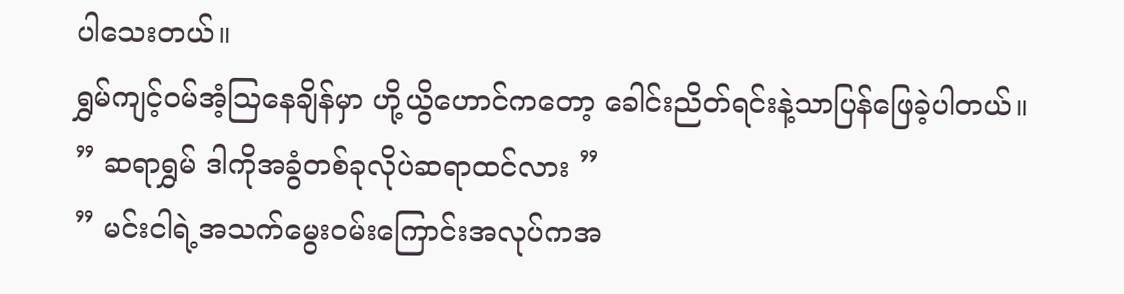ပါသေးတယ်။
ရွှမ်ကျင့်၀မ်အံ့ဩနေချိန်မှာ ဟို့ယွိဟောင်ကတော့ ခေါင်းညိတ်ရင်းနဲ့သာပြန်ဖြေခဲ့ပါတယ်။
” ဆရာရွှမ် ဒါကိုအခွံတစ်ခုလိုပဲဆရာထင်လား ”
” မင်းငါရဲ့အသက်မွေး၀မ်းကြောင်းအလုပ်ကအ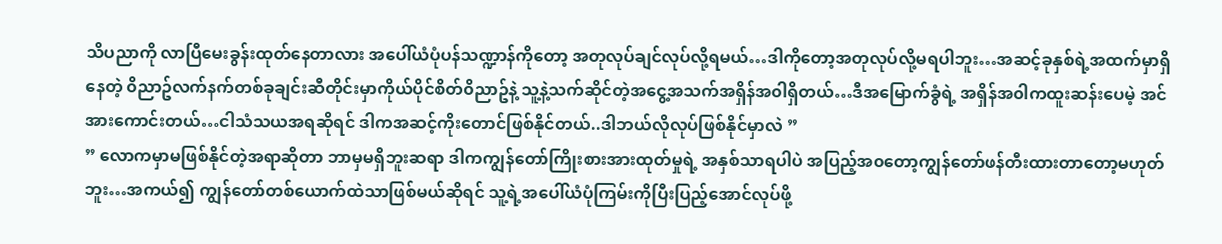သိပညာကို လာပြီမေးခွန်းထုတ်နေတာလား အပေါ်ယံပုံပန်သဏ္ဍာန်ကိုတော့ အတုလုပ်ချင်လုပ်လို့ရမယ်…ဒါကိုတော့အတုလုပ်လို့မရပါဘူး…အဆင့်ခုနှစ်ရဲ့အထက်မှာရှိနေတဲ့ ၀ိညာဥ်လက်နက်တစ်ခုချင်းဆီတိုင်းမှာကိုယ်ပိုင်စိတ်၀ိညာဥ်နဲ့ သူ့နဲ့သက်ဆိုင်တဲ့အငွေ့အသက်အရှိန်အ၀ါရှိတယ်…ဒီအမြောက်ခွံရဲ့ အရှိန်အ၀ါကထူးဆန်းပေမဲ့ အင်အားကောင်းတယ်…ငါသံသယအရဆိုရင် ဒါကအဆင့်ကိုးတောင်ဖြစ်နိုင်တယ်..ဒါဘယ်လိုလုပ်ဖြစ်နိုင်မှာလဲ ”
” လောကမှာမဖြစ်နိုင်တဲ့အရာဆိုတာ ဘာမှမရှိဘူးဆရာ ဒါကကျွန်တော်ကြိုးစားအားထုတ်မှုရဲ့ အနှစ်သာရပါပဲ အပြည့်အ၀တော့ကျွန်တော်ဖန်တီးထားတာတော့မဟုတ်ဘူး…အကယ်၍ ကျွန်တော်တစ်ယောက်ထဲသာဖြစ်မယ်ဆိုရင် သူ့ရဲ့အပေါ်ယံပုံကြမ်းကိုပြီးပြည့်အောင်လုပ်ဖို့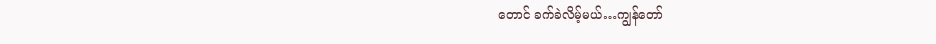တောင် ခက်ခဲလိမ့်မယ်…ကျွန်တော်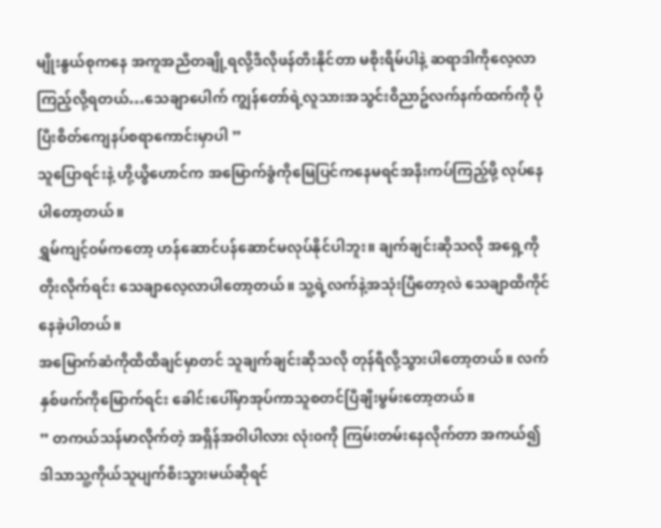မျိုးနွယ်စုကနေ အကူအညီတချို့ရလို့ဒီလိုဖန်တီးနိုင်တာ မစိုးရိမ်ပါနဲ့ ဆရာဒါကိုလေ့လာကြည့်လို့ရတယ်…သေချာပေါက် ကျွန်တော်ရဲ့လူသားအသွင်း၀ိညာဥ်လက်နက်ထက်ကို ပိုပြီးစိတ်ကျေနပ်စရာကောင်းမှာပါ ”
သူပြောရင်းနဲ့ ဟို့ယွိဟောင်က အမြောက်ခွံကိုမြေပြင်ကနေမရင်အနီးကပ်ကြည့်ဖို့ လုပ်နေပါတော့တယ်။
ရွှမ်ကျင့်၀မ်ကတော့ ဟန်ဆောင်ပန်ဆောင်မလုပ်နိုင်ပါဘူး။ ချက်ချင်းဆိုသလို အရှေ့ကိုတိုးလိုက်ရင်း သေချာလေ့လာပါတော့တယ်။ သူ့ရဲ့လက်နဲ့အသုံးပြီတော့လဲ သေချာထိကိုင်နေခဲ့ပါတယ်။
အမြောက်ဆံကိုထိထိချင်မှာတင် သူချက်ချင်းဆိုသလို တုန်ရီလို့သွားပါတော့တယ်။ လက်နှစ်ဖက်ကိုမြောက်ရင်း ခေါင်းပေါ်မှာအုပ်ကာသူစတင်ပြီချီးမွမ်းတော့တယ်။
” တကယ်သန်မာလိုက်တဲ့ အရှိန်အ၀ါပါလား လုံး၀ကို ကြမ်းတမ်းနေလိုက်တာ အကယ်၍ ဒါသာသူ့ကိုယ်သူပျက်စီးသွားမယ်ဆိုရင်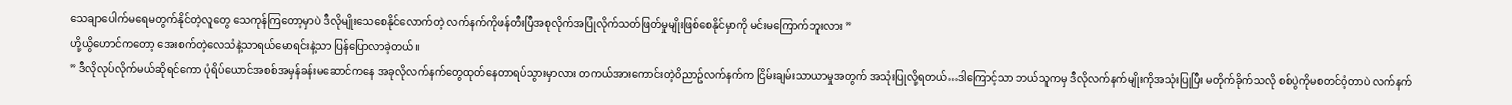သေချာပေါက်မရေမတွက်နိုင်တဲ့လူတွေ သေကုန်ကြတော့မှာပဲ ဒီလိုမျိုးသေစေနိုင်လောက်တဲ့ လက်နက်ကိုဖန်တီးပြီအစုလိုက်အပြုံလိုက်သတ်ဖြတ်မှုမျိုးဖြစ်စေနိုင်မှာကို မင်းမကြောက်ဘူးလား ”
ဟို့ယွိဟောင်ကတော့ အေးစက်တဲ့လေသံနဲ့သာရယ်မောရင်းနဲ့သာ ပြန်ပြောလာခဲ့တယ်။
” ဒီလိုလုပ်လိုက်မယ်ဆိုရင်ကော ပုံရိပ်ယောင်အစစ်အမှန်ခန်းမဆောင်ကနေ အခုလိုလက်နက်တွေထုတ်နေတာရပ်သွားမှာလား တကယ်အားကောင်းတဲ့၀ိညာဥ်လက်နက်က ငြိမ်းချမ်းသာယာမှုအတွက် အသုံးပြုလို့ရတယ်…ဒါကြောင့်သာ ဘယ်သူကမှ ဒီလိုလက်နက်မျိုးကိုအသုံးပြုပြီး မတိုက်ခိုက်သလို စစ်ပွဲကိုမစတင်၀ံ့တာပဲ လက်နက်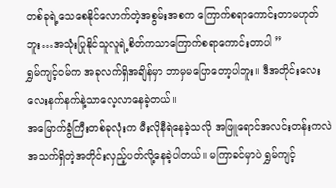တစ်ခုရဲ့သေစေနိုင်လောက်တဲ့အစွမ်းအစက ကြောက်စရာကောင်းတာမဟုတ်ဘူး…အသုံးပြုနိုင်သူလူရဲ့စိတ်ကသာကြောက်စရာကောင်းတာပါ ”
ရွှမ်ကျင့်၀မ်က အခုလက်ရှိအချိန်မှာ ဘာမှမပြောတော့ပါဘူး။ ဒီအတိုင်းလေးလေးနက်နက်နဲ့သာလေ့လာနေခဲ့တယ်။
အမြောက်ခွံကြီးတစ်ခုလုံးက မီးလိုနီရဲနေခဲ့သလို အဖြူရောင်အလင်းတန်းကလဲ အသက်ရှိတဲ့အတိုင်းလှည့်ပတ်လို့နေခဲ့ပါတယ်။ မကြာခင်မှာပဲ ရွှမ်ကျင့်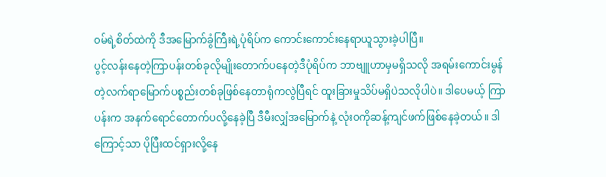၀မ်ရဲ့စိတ်ထဲကို ဒီအမြောက်ခွံကြီးရဲ့ပုံရိပ်က ကောင်းကောင်းနေရာယူသွားခဲ့ပါပြီ။
ပွင့်လန်းနေတဲ့ကြာပန်းတစ်ခုလိုမျိုးတောက်ပနေတဲ့ဒီပုံရိပ်က ဘာဗျူဟာမှမရှိသလို အရမ်းကောင်းမွန်တဲ့လက်ရာမြောက်ပစ္စည်းတစ်ခုဖြစ်နေတာရုံကလွဲပြီရင် ထူးခြားမှုသိပ်မရှိပဲသလိုပါပဲ။ ဒါပေမယ့် ကြာပန်းက အနက်ရောင်တောက်ပလို့နေခဲ့ပြီ ဒီမီးလျှံအမြောက်နဲ့ လုံး၀ကိုဆန့်ကျင်ဖက်ဖြစ်နေခဲ့တယ်။ ဒါကြောင့်သာ ပိုပြီးထင်ရှားလို့နေ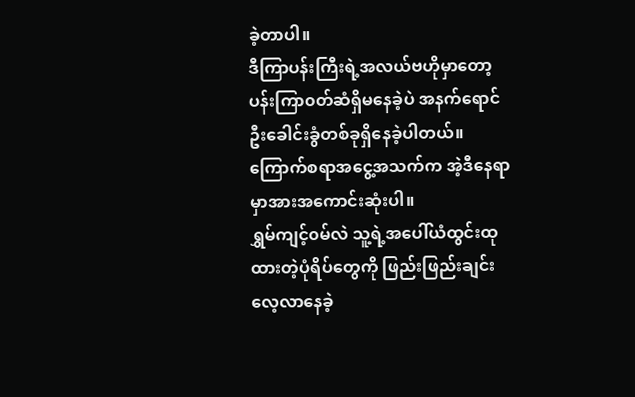ခဲ့တာပါ။
ဒီကြာပန်းကြီးရဲ့အလယ်ဗဟိုမှာတော့ ပန်းကြာ၀တ်ဆံရှိမနေခဲ့ပဲ အနက်ရောင်ဦးခေါင်းခွံတစ်ခုရှိနေခဲ့ပါတယ်။ ကြောက်စရာအငွေ့အသက်က အဲ့ဒီနေရာမှာအားအကောင်းဆုံးပါ။
ရွှမ်ကျင့်၀မ်လဲ သူ့ရဲ့အပေါ်ယံထွင်းထုထားတဲ့ပုံရိပ်တွေကို ဖြည်းဖြည်းချင်းလေ့လာနေခဲ့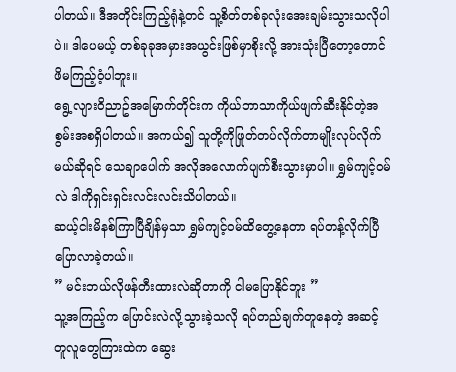ပါတယ်။ ဒီအတိုင်းကြည့်ရုံနဲ့တင် သူ့စိတ်တစ်ခုလုံးအေးချမ်းသွားသလိုပါပဲ။ ဒါပေမယ့် တစ်ခုခုအမှားအယွင်းဖြစ်မှာစိုးလို့ အားသုံးပြီတော့တောင် ဖိမကြည့်၀ံ့ပါဘူး။
ရွေ့လျား၀ိညာဥ်အမြောက်တိုင်းက ကိုယ်ဘာသာကိုယ်ဖျက်ဆီးနိုင်တဲ့အစွမ်းအစရှိပါတယ်။ အကယ်၍ သူတို့ကိုဖြုတ်တပ်လိုက်တာမျိုးလုပ်လိုက်မယ်ဆိုရင် သေချာပေါက် အလိုအလောက်ပျက်စီးသွားမှာပါ။ ရွှမ်ကျင့်၀မ်လဲ ဒါကိုရှင်းရှင်းလင်းလင်းသိပါတယ်။
ဆယ့်ငါးမိနစ်ကြာပြီချိန်မှသာ ရွှမ်ကျင့်၀မ်ထိတွေ့နေတာ ရပ်တန့်လိုက်ပြီပြောလာခဲ့တယ်။
” မင်းဘယ်လိုဖန်တီးထားလဲဆိုတာကို ငါမပြောနိုင်ဘူး ”
သူ့အကြည့်က ပြောင်းလဲလို့သွားခဲ့သလို ရပ်တည်ချက်တူနေတဲ့ အဆင့်တူလူတွေကြားထဲက ဆွေး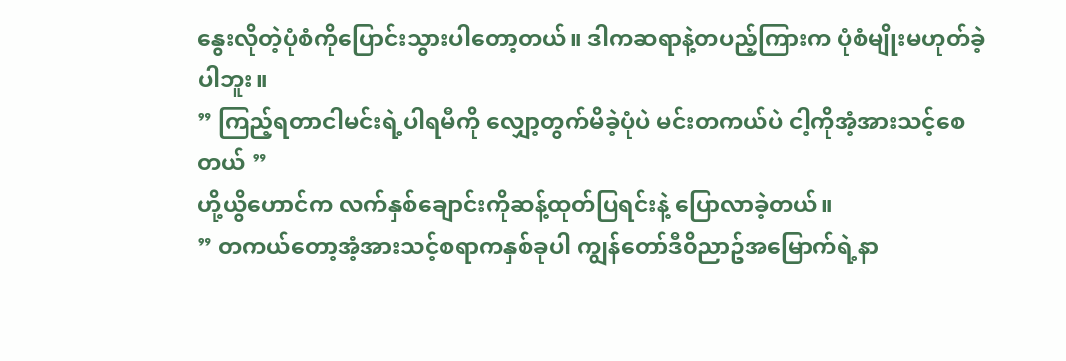နွေးလိုတဲ့ပုံစံကိုပြောင်းသွားပါတော့တယ်။ ဒါကဆရာနဲ့တပည့်ကြားက ပုံစံမျိုးမဟုတ်ခဲ့ပါဘူး။
” ကြည့်ရတာငါမင်းရဲ့ပါရမီကို လျှော့တွက်မိခဲ့ပုံပဲ မင်းတကယ်ပဲ ငါ့ကိုအံ့အားသင့်စေတယ် ”
ဟို့ယွိဟောင်က လက်နှစ်ချောင်းကိုဆန့်ထုတ်ပြရင်းနဲ့ ပြောလာခဲ့တယ်။
” တကယ်တော့အံ့အားသင့်စရာကနှစ်ခုပါ ကျွန်တော်ဒီ၀ိညာဥ်အမြောက်ရဲ့နာ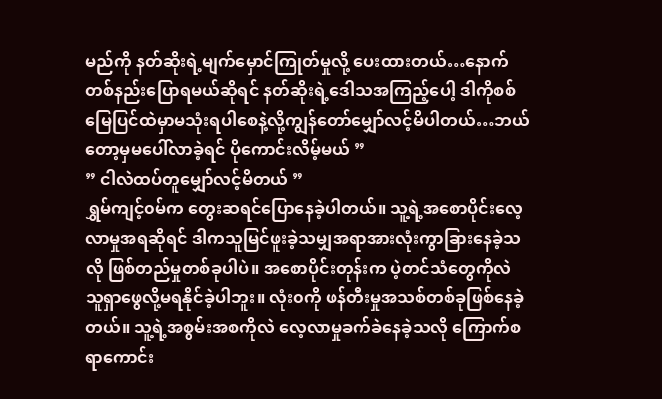မည်ကို နတ်ဆိုးရဲ့မျက်မှောင်ကြုတ်မှုလို့ ပေးထားတယ်…နောက်တစ်နည်းပြောရမယ်ဆိုရင် နတ်ဆိုးရဲ့ဒေါသအကြည့်ပေါ့ ဒါကိုစစ်မြေပြင်ထဲမှာမသုံးရပါစေနဲ့လို့ကျွန်တော်မျှော်လင့်မိပါတယ်…ဘယ်တော့မှမပေါ်လာခဲ့ရင် ပိုကောင်းလိမ့်မယ် ”
” ငါလဲထပ်တူမျှော်လင့်မိတယ် ”
ရွှမ်ကျင့်၀မ်က တွေးဆရင်ပြောနေခဲ့ပါတယ်။ သူ့ရဲ့အစောပိုင်းလေ့လာမှုအရဆိုရင် ဒါကသူမြင်ဖူးခဲ့သမျှအရာအားလုံးကွာခြားနေခဲ့သလို ဖြစ်တည်မှုတစ်ခုပါပဲ။ အစောပိုင်းတုန်းက ပဲ့တင်သံတွေကိုလဲ သူရှာဖွေလို့မရနိုင်ခဲ့ပါဘူး။ လုံး၀ကို ဖန်တီးမှုအသစ်တစ်ခုဖြစ်နေခဲ့တယ်။ သူ့ရဲ့အစွမ်းအစကိုလဲ လေ့လာမှုခက်ခဲနေခဲ့သလို ကြောက်စရာကောင်း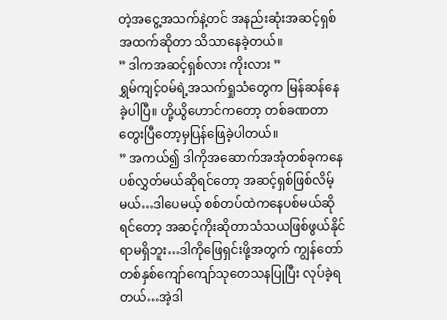တဲ့အငွေ့အသက်နဲ့တင် အနည်းဆုံးအဆင့်ရှစ်အထက်ဆိုတာ သိသာနေခဲ့တယ်။
” ဒါကအဆင့်ရှစ်လား ကိုးလား ”
ရွှမ်ကျင့်၀မ်ရဲ့အသက်ရှုသံတွေက မြန်ဆန်နေခဲ့ပါပြီ။ ဟို့ယွိဟောင်ကတော့ တစ်ခဏတာတွေးပြီတော့မှပြန်ဖြေခဲ့ပါတယ်။
” အကယ်၍ ဒါကိုအဆောက်အအုံတစ်ခုကနေပစ်လွှတ်မယ်ဆိုရင်တော့ အဆင့်ရှစ်ဖြစ်လိမ့်မယ်…ဒါပေမယ့် စစ်တပ်ထဲကနေပစ်မယ်ဆိုရင်တော့ အဆင့်ကိုးဆိုတာသံသယဖြစ်ဖွယ်နိုင်ရာမရှိဘူး…ဒါကိုဖြေရှင်းဖို့အတွက် ကျွန်တော်တစ်နှစ်ကျော်ကျော်သုတေသနပြုပြီး လုပ်ခဲ့ရတယ်…အဲ့ဒါ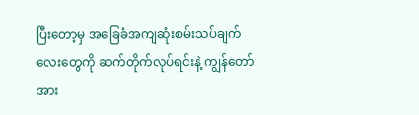ပြီးတော့မှ အခြေခံအကျဆုံးစမ်းသပ်ချက်လေးတွေကို ဆက်တိုက်လုပ်ရင်းနဲ့ ကျွန်တော်အား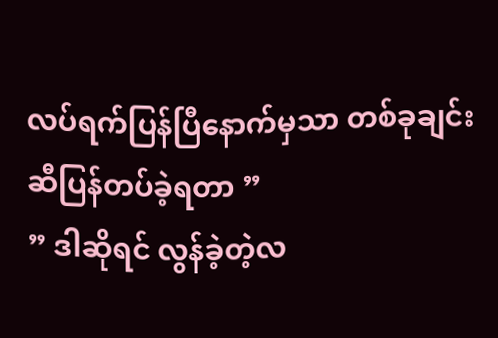လပ်ရက်ပြန်ပြီနောက်မှသာ တစ်ခုချင်းဆီပြန်တပ်ခဲ့ရတာ ”
” ဒါဆိုရင် လွန်ခဲ့တဲ့လ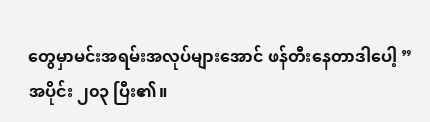တွေမှာမင်းအရမ်းအလုပ်များအောင် ဖန်တီးနေတာဒါပေါ့ ”
အပိုင်း ၂၀၃ ပြီး၏။